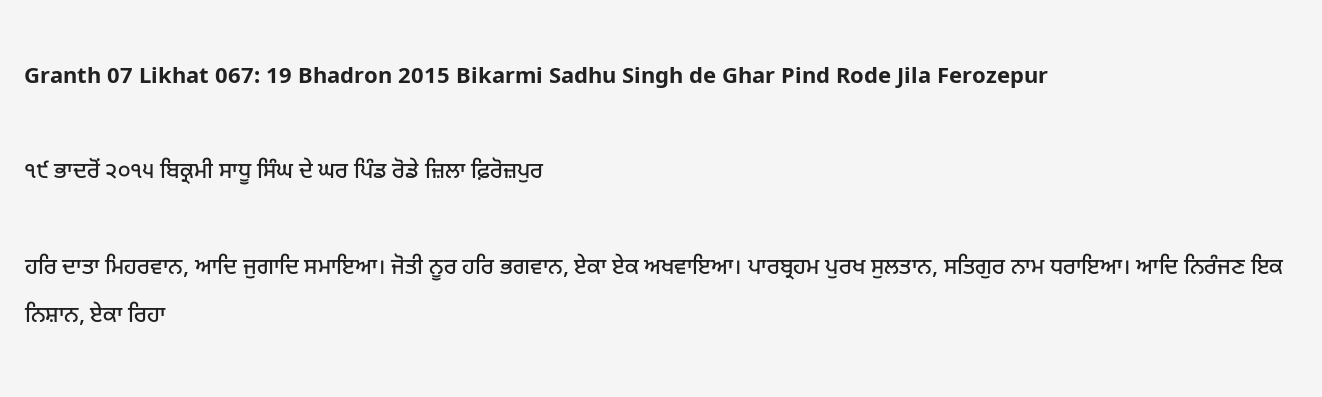Granth 07 Likhat 067: 19 Bhadron 2015 Bikarmi Sadhu Singh de Ghar Pind Rode Jila Ferozepur

੧੯ ਭਾਦਰੋਂ ੨੦੧੫ ਬਿਕ੍ਰਮੀ ਸਾਧੂ ਸਿੰਘ ਦੇ ਘਰ ਪਿੰਡ ਰੋਡੇ ਜ਼ਿਲਾ ਫ਼ਿਰੋਜ਼ਪੁਰ

ਹਰਿ ਦਾਤਾ ਮਿਹਰਵਾਨ, ਆਦਿ ਜੁਗਾਦਿ ਸਮਾਇਆ। ਜੋਤੀ ਨੂਰ ਹਰਿ ਭਗਵਾਨ, ਏਕਾ ਏਕ ਅਖਵਾਇਆ। ਪਾਰਬ੍ਰਹਮ ਪੁਰਖ ਸੁਲਤਾਨ, ਸਤਿਗੁਰ ਨਾਮ ਧਰਾਇਆ। ਆਦਿ ਨਿਰੰਜਣ ਇਕ ਨਿਸ਼ਾਨ, ਏਕਾ ਰਿਹਾ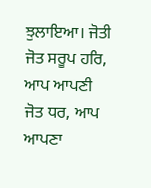ਝੁਲਾਇਆ। ਜੋਤੀ ਜੋਤ ਸਰੂਪ ਹਰਿ, ਆਪ ਆਪਣੀ ਜੋਤ ਧਰ, ਆਪ ਆਪਣਾ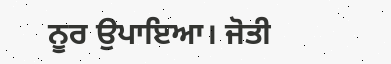ਨੂਰ ਉਪਾਇਆ। ਜੋਤੀ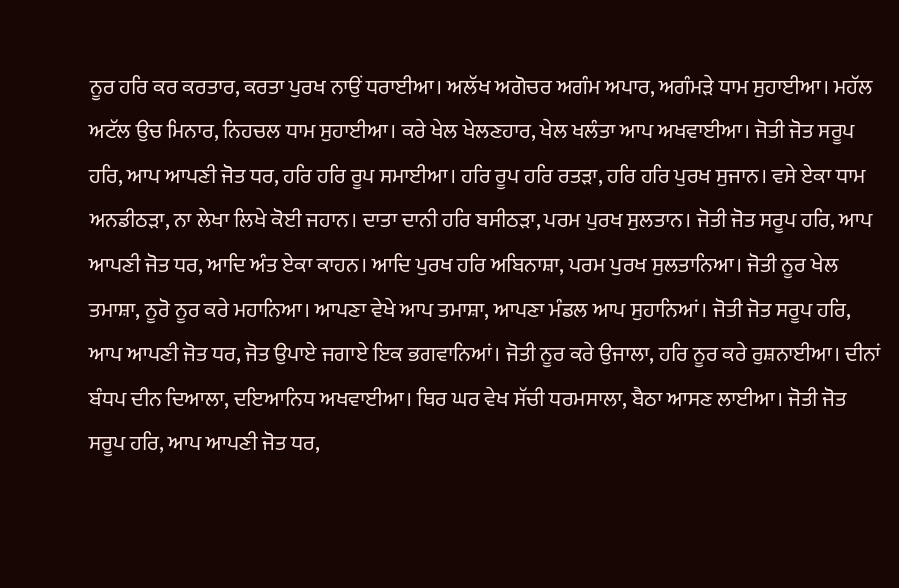ਨੂਰ ਹਰਿ ਕਰ ਕਰਤਾਰ, ਕਰਤਾ ਪੁਰਖ ਨਾਉਂ ਧਰਾਈਆ। ਅਲੱਖ ਅਗੋਚਰ ਅਗੰਮ ਅਪਾਰ, ਅਗੰਮੜੇ ਧਾਮ ਸੁਹਾਈਆ। ਮਹੱਲ ਅਟੱਲ ਉਚ ਮਿਨਾਰ, ਨਿਹਚਲ ਧਾਮ ਸੁਹਾਈਆ। ਕਰੇ ਖੇਲ ਖੇਲਣਹਾਰ, ਖੇਲ ਖਲੰਤਾ ਆਪ ਅਖਵਾਈਆ। ਜੋਤੀ ਜੋਤ ਸਰੂਪ ਹਰਿ, ਆਪ ਆਪਣੀ ਜੋਤ ਧਰ, ਹਰਿ ਹਰਿ ਰੂਪ ਸਮਾਈਆ। ਹਰਿ ਰੂਪ ਹਰਿ ਰਤੜਾ, ਹਰਿ ਹਰਿ ਪੁਰਖ ਸੁਜਾਨ। ਵਸੇ ਏਕਾ ਧਾਮ ਅਨਡੀਠੜਾ, ਨਾ ਲੇਖਾ ਲਿਖੇ ਕੋਈ ਜਹਾਨ। ਦਾਤਾ ਦਾਨੀ ਹਰਿ ਬਸੀਠੜਾ, ਪਰਮ ਪੁਰਖ ਸੁਲਤਾਨ। ਜੋਤੀ ਜੋਤ ਸਰੂਪ ਹਰਿ, ਆਪ ਆਪਣੀ ਜੋਤ ਧਰ, ਆਦਿ ਅੰਤ ਏਕਾ ਕਾਹਨ। ਆਦਿ ਪੁਰਖ ਹਰਿ ਅਬਿਨਾਸ਼ਾ, ਪਰਮ ਪੁਰਖ ਸੁਲਤਾਨਿਆ। ਜੋਤੀ ਨੂਰ ਖੇਲ ਤਮਾਸ਼ਾ, ਨੂਰੋ ਨੂਰ ਕਰੇ ਮਹਾਨਿਆ। ਆਪਣਾ ਵੇਖੇ ਆਪ ਤਮਾਸ਼ਾ, ਆਪਣਾ ਮੰਡਲ ਆਪ ਸੁਹਾਨਿਆਂ। ਜੋਤੀ ਜੋਤ ਸਰੂਪ ਹਰਿ, ਆਪ ਆਪਣੀ ਜੋਤ ਧਰ, ਜੋਤ ਉਪਾਏ ਜਗਾਏ ਇਕ ਭਗਵਾਨਿਆਂ। ਜੋਤੀ ਨੂਰ ਕਰੇ ਉਜਾਲਾ, ਹਰਿ ਨੂਰ ਕਰੇ ਰੁਸ਼ਨਾਈਆ। ਦੀਨਾਂ ਬੰਧਪ ਦੀਨ ਦਿਆਲਾ, ਦਇਆਨਿਧ ਅਖਵਾਈਆ। ਥਿਰ ਘਰ ਵੇਖ ਸੱਚੀ ਧਰਮਸਾਲਾ, ਬੈਠਾ ਆਸਣ ਲਾਈਆ। ਜੋਤੀ ਜੋਤ ਸਰੂਪ ਹਰਿ, ਆਪ ਆਪਣੀ ਜੋਤ ਧਰ,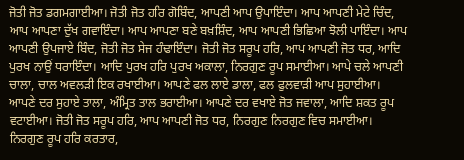ਜੋਤੀ ਜੋਤ ਡਗਮਗਾਈਆ। ਜੋਤੀ ਜੋਤ ਹਰਿ ਗੋਬਿੰਦ, ਆਪਣੀ ਆਪ ਉਪਾਇੰਦਾ। ਆਪ ਆਪਣੀ ਮੇਟੇ ਚਿੰਦ, ਆਪ ਆਪਣਾ ਦੁੱਖ ਗਵਾਇੰਦਾ। ਆਪ ਆਪਣਾ ਬਣੇ ਬਖ਼ਸ਼ਿੰਦ, ਆਪ ਆਪਣੀ ਭਿਛਿਆ ਝੋਲੀ ਪਾਇੰਦਾ। ਆਪ ਆਪਣੀ ਉਪਜਾਏ ਬਿੰਦ, ਜੋਤੀ ਜੋਤ ਸੇਜ ਹੰਢਾਇੰਦਾ। ਜੋਤੀ ਜੋਤ ਸਰੂਪ ਹਰਿ, ਆਪ ਆਪਣੀ ਜੋਤ ਧਰ, ਆਦਿ ਪੁਰਖ ਨਾਉਂ ਧਰਾਇੰਦਾ। ਆਦਿ ਪੁਰਖ ਹਰਿ ਪੁਰਖ ਅਕਾਲਾ, ਨਿਰਗੁਣ ਰੂਪ ਸਮਾਈਆ। ਆਪੇ ਚਲੇ ਆਪਣੀ ਚਾਲਾ, ਚਾਲ ਅਵਲੜੀ ਇਕ ਰਖਾਈਆ। ਆਪਣੇ ਫਲ ਲਾਏ ਡਾਲਾ, ਫਲ ਫੁਲਵਾੜੀ ਆਪ ਸੁਹਾਈਆ। ਆਪਣੇ ਦਰ ਸੁਹਾਏ ਤਾਲਾ, ਅੰਮ੍ਰਿਤ ਤਾਲ ਭਰਾਈਆ। ਆਪਣੇ ਦਰ ਵਖਾਏ ਜੋਤ ਜਵਾਲਾ, ਆਦਿ ਸ਼ਕਤ ਰੂਪ ਵਟਾਈਆ। ਜੋਤੀ ਜੋਤ ਸਰੂਪ ਹਰਿ, ਆਪ ਆਪਣੀ ਜੋਤ ਧਰ, ਨਿਰਗੁਣ ਨਿਰਗੁਣ ਵਿਚ ਸਮਾਈਆ। ਨਿਰਗੁਣ ਰੂਪ ਹਰਿ ਕਰਤਾਰ,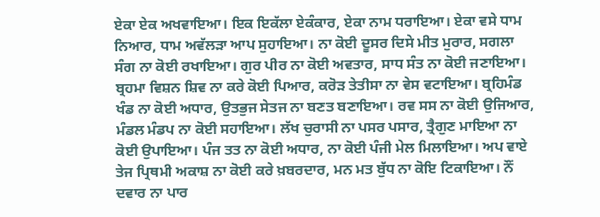ਏਕਾ ਏਕ ਅਖਵਾਇਆ। ਇਕ ਇਕੱਲਾ ਏਕੰਕਾਰ, ਏਕਾ ਨਾਮ ਧਰਾਇਆ। ਏਕਾ ਵਸੇ ਧਾਮ ਨਿਆਰ, ਧਾਮ ਅਵੱਲੜਾ ਆਪ ਸੁਹਾਇਆ। ਨਾ ਕੋਈ ਦੂਸਰ ਦਿਸੇ ਮੀਤ ਮੁਰਾਰ, ਸਗਲਾ ਸੰਗ ਨਾ ਕੋਈ ਰਖਾਇਆ। ਗੁਰ ਪੀਰ ਨਾ ਕੋਈ ਅਵਤਾਰ, ਸਾਧ ਸੰਤ ਨਾ ਕੋਈ ਜਣਾਇਆ। ਬ੍ਰਹਮਾ ਵਿਸ਼ਨ ਸ਼ਿਵ ਨਾ ਕਰੇ ਕੋਈ ਪਿਆਰ, ਕਰੋੜ ਤੇਤੀਸਾ ਨਾ ਵੇਸ ਵਟਾਇਆ। ਬ੍ਰਹਿਮੰਡ ਖੰਡ ਨਾ ਕੋਈ ਅਧਾਰ, ਉਤਭੁਜ ਸੇਤਜ ਨਾ ਬਣਤ ਬਣਾਇਆ। ਰਵ ਸਸ ਨਾ ਕੋਈ ਉਜਿਆਰ, ਮੰਡਲ ਮੰਡਪ ਨਾ ਕੋਈ ਸਹਾਇਆ। ਲੱਖ ਚੁਰਾਸੀ ਨਾ ਪਸਰ ਪਸਾਰ, ਤ੍ਰੈਗੁਣ ਮਾਇਆ ਨਾ ਕੋਈ ਉਪਾਇਆ। ਪੰਜ ਤਤ ਨਾ ਕੋਈ ਅਧਾਰ, ਨਾ ਕੋਈ ਪੰਜੀ ਮੇਲ ਮਿਲਾਇਆ। ਅਪ ਵਾਏ ਤੇਜ ਪ੍ਰਿਥਮੀ ਅਕਾਸ਼ ਨਾ ਕੋਈ ਕਰੇ ਖ਼ਬਰਦਾਰ, ਮਨ ਮਤ ਬੁੱਧ ਨਾ ਕੋਇ ਟਿਕਾਇਆ। ਨੌਂ ਦਵਾਰ ਨਾ ਪਾਰ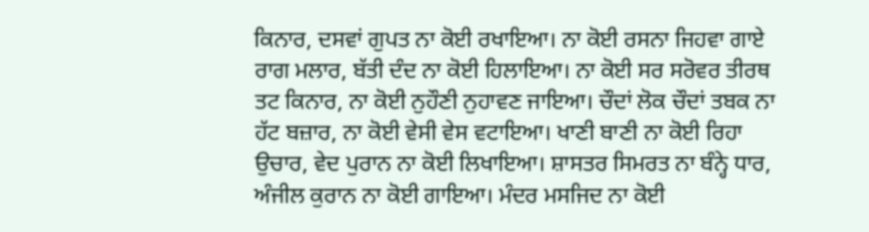ਕਿਨਾਰ, ਦਸਵਾਂ ਗੁਪਤ ਨਾ ਕੋਈ ਰਖਾਇਆ। ਨਾ ਕੋਈ ਰਸਨਾ ਜਿਹਵਾ ਗਾਏ ਰਾਗ ਮਲਾਰ, ਬੱਤੀ ਦੰਦ ਨਾ ਕੋਈ ਹਿਲਾਇਆ। ਨਾ ਕੋਈ ਸਰ ਸਰੋਵਰ ਤੀਰਥ ਤਟ ਕਿਨਾਰ, ਨਾ ਕੋਈ ਨੁਹੌਣੀ ਨੁਹਾਵਣ ਜਾਇਆ। ਚੌਦਾਂ ਲੋਕ ਚੌਦਾਂ ਤਬਕ ਨਾ ਹੱਟ ਬਜ਼ਾਰ, ਨਾ ਕੋਈ ਵੇਸੀ ਵੇਸ ਵਟਾਇਆ। ਖਾਣੀ ਬਾਣੀ ਨਾ ਕੋਈ ਰਿਹਾ ਉਚਾਰ, ਵੇਦ ਪੁਰਾਨ ਨਾ ਕੋਈ ਲਿਖਾਇਆ। ਸ਼ਾਸਤਰ ਸਿਮਰਤ ਨਾ ਬੰਨ੍ਹੇ ਧਾਰ, ਅੰਜੀਲ ਕੁਰਾਨ ਨਾ ਕੋਈ ਗਾਇਆ। ਮੰਦਰ ਮਸਜਿਦ ਨਾ ਕੋਈ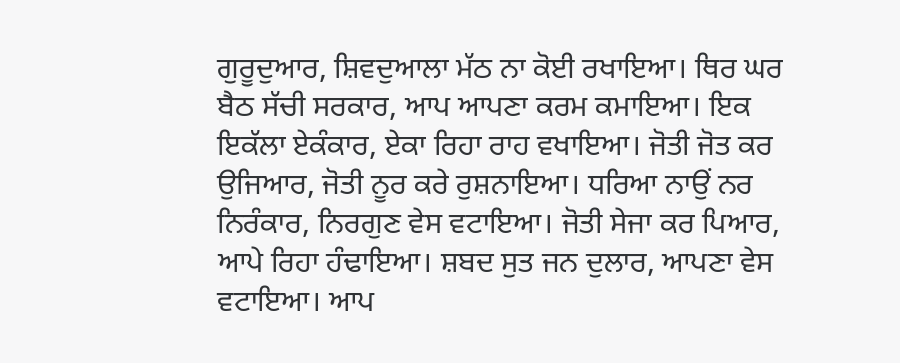ਗੁਰੂਦੁਆਰ, ਸ਼ਿਵਦੁਆਲਾ ਮੱਠ ਨਾ ਕੋਈ ਰਖਾਇਆ। ਥਿਰ ਘਰ ਬੈਠ ਸੱਚੀ ਸਰਕਾਰ, ਆਪ ਆਪਣਾ ਕਰਮ ਕਮਾਇਆ। ਇਕ ਇਕੱਲਾ ਏਕੰਕਾਰ, ਏਕਾ ਰਿਹਾ ਰਾਹ ਵਖਾਇਆ। ਜੋਤੀ ਜੋਤ ਕਰ ਉਜਿਆਰ, ਜੋਤੀ ਨੂਰ ਕਰੇ ਰੁਸ਼ਨਾਇਆ। ਧਰਿਆ ਨਾਉਂ ਨਰ ਨਿਰੰਕਾਰ, ਨਿਰਗੁਣ ਵੇਸ ਵਟਾਇਆ। ਜੋਤੀ ਸੇਜਾ ਕਰ ਪਿਆਰ, ਆਪੇ ਰਿਹਾ ਹੰਢਾਇਆ। ਸ਼ਬਦ ਸੁਤ ਜਨ ਦੁਲਾਰ, ਆਪਣਾ ਵੇਸ ਵਟਾਇਆ। ਆਪ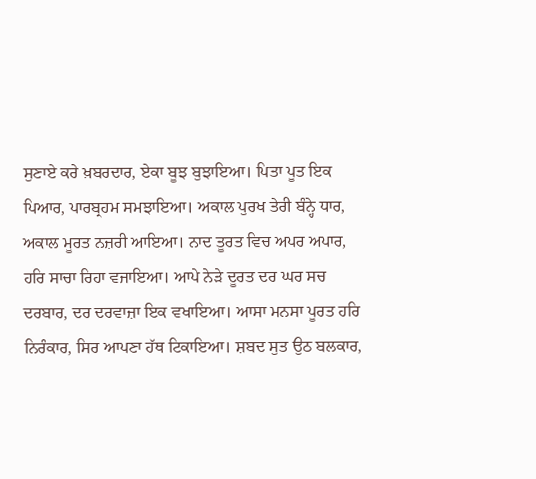ਸੁਣਾਏ ਕਰੇ ਖ਼ਬਰਦਾਰ, ਏਕਾ ਬੂਝ ਬੁਝਾਇਆ। ਪਿਤਾ ਪੂਤ ਇਕ ਪਿਆਰ, ਪਾਰਬ੍ਰਹਮ ਸਮਝਾਇਆ। ਅਕਾਲ ਪੁਰਖ ਤੇਰੀ ਬੰਨ੍ਹੇ ਧਾਰ, ਅਕਾਲ ਮੂਰਤ ਨਜ਼ਰੀ ਆਇਆ। ਨਾਦ ਤੂਰਤ ਵਿਚ ਅਪਰ ਅਪਾਰ, ਹਰਿ ਸਾਚਾ ਰਿਹਾ ਵਜਾਇਆ। ਆਪੇ ਨੇੜੇ ਦੂਰਤ ਦਰ ਘਰ ਸਚ ਦਰਬਾਰ, ਦਰ ਦਰਵਾਜ਼ਾ ਇਕ ਵਖਾਇਆ। ਆਸਾ ਮਨਸਾ ਪੂਰਤ ਹਰਿ ਨਿਰੰਕਾਰ, ਸਿਰ ਆਪਣਾ ਹੱਥ ਟਿਕਾਇਆ। ਸ਼ਬਦ ਸੁਤ ਉਠ ਬਲਕਾਰ,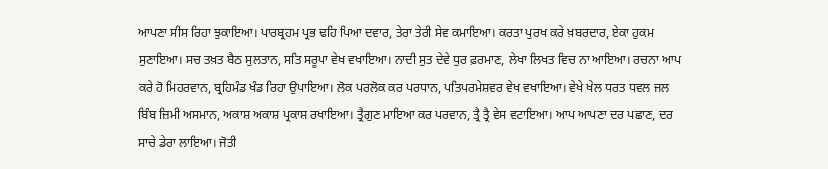ਆਪਣਾ ਸੀਸ ਰਿਹਾ ਝੁਕਾਇਆ। ਪਾਰਬ੍ਰਹਮ ਪ੍ਰਭ ਢਹਿ ਪਿਆ ਦਵਾਰ, ਤੇਰਾ ਤੇਰੀ ਸੇਵ ਕਮਾਇਆ। ਕਰਤਾ ਪੁਰਖ ਕਰੇ ਖ਼ਬਰਦਾਰ, ਏਕਾ ਹੁਕਮ ਸੁਣਾਇਆ। ਸਚ ਤਖ਼ਤ ਬੈਠ ਸੁਲਤਾਨ, ਸਤਿ ਸਰੂਪਾ ਵੇਖ ਵਖਾਇਆ। ਨਾਦੀ ਸੁਤ ਦੇਵੇ ਧੁਰ ਫ਼ਰਮਾਣ, ਲੇਖਾ ਲਿਖਤ ਵਿਚ ਨਾ ਆਇਆ। ਰਚਨਾ ਆਪ ਕਰੇ ਹੋ ਮਿਹਰਵਾਨ, ਬ੍ਰਹਿਮੰਡ ਖੰਡ ਰਿਹਾ ਉਪਾਇਆ। ਲੋਕ ਪਰਲੋਕ ਕਰ ਪਰਧਾਨ, ਪਤਿਪਰਮੇਸ਼ਵਰ ਵੇਖ ਵਖਾਇਆ। ਵੇਖੇ ਖੇਲ ਧਰਤ ਧਵਲ ਜਲ ਬਿੰਬ ਜ਼ਿਮੀ ਅਸਮਾਨ, ਅਕਾਸ਼ ਅਕਾਸ਼ ਪ੍ਰਕਾਸ਼ ਰਖਾਇਆ। ਤ੍ਰੈਗੁਣ ਮਾਇਆ ਕਰ ਪਰਵਾਨ, ਤ੍ਰੈ ਤ੍ਰੈ ਵੇਸ ਵਟਾਇਆ। ਆਪ ਆਪਣਾ ਦਰ ਪਛਾਣ, ਦਰ ਸਾਚੇ ਡੇਰਾ ਲਾਇਆ। ਜੋਤੀ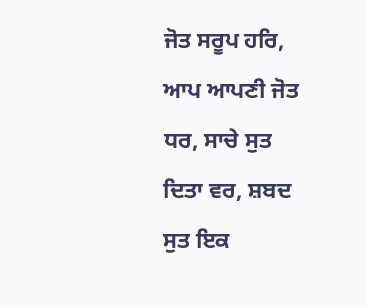ਜੋਤ ਸਰੂਪ ਹਰਿ, ਆਪ ਆਪਣੀ ਜੋਤ ਧਰ, ਸਾਚੇ ਸੁਤ ਦਿਤਾ ਵਰ, ਸ਼ਬਦ ਸੁਤ ਇਕ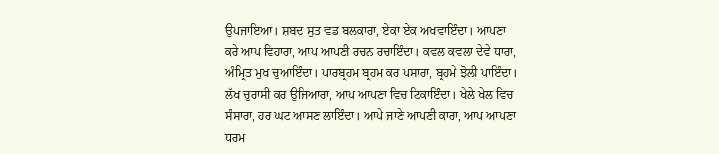ਉਪਜਾਇਆ। ਸ਼ਬਦ ਸੁਤ ਵਡ ਬਲਕਾਰਾ, ਏਕਾ ਏਕ ਅਖਵਾਇੰਦਾ। ਆਪਣਾ ਕਰੇ ਆਪ ਵਿਹਾਰਾ, ਆਪ ਆਪਣੀ ਰਚਨ ਰਚਾਇੰਦਾ। ਕਵਲ ਕਵਲਾ ਦੇਵੇ ਧਾਰਾ, ਅੰਮ੍ਰਿਤ ਮੁਖ ਚੁਆਇੰਦਾ। ਪਾਰਬ੍ਰਹਮ ਬ੍ਰਹਮ ਕਰ ਪਸਾਰਾ, ਬ੍ਰਹਮੇ ਝੋਲੀ ਪਾਇੰਦਾ। ਲੱਖ ਚੁਰਾਸੀ ਕਰ ਉਜਿਆਰਾ, ਆਪ ਆਪਣਾ ਵਿਚ ਟਿਕਾਇੰਦਾ। ਖੇਲੇ ਖੇਲ ਵਿਚ ਸੰਸਾਰਾ, ਹਰ ਘਟ ਆਸਣ ਲਾਇੰਦਾ। ਆਪੇ ਜਾਣੇ ਆਪਣੀ ਕਾਰਾ, ਆਪ ਆਪਣਾ ਧਰਮ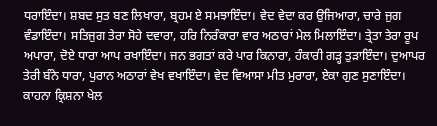ਧਰਾਇੰਦਾ। ਸ਼ਬਦ ਸੁਤ ਬਣ ਲਿਖਾਰਾ, ਬ੍ਰਹਮ ਏ ਸਮਝਾਇੰਦਾ। ਵੇਦ ਵੇਦਾ ਕਰ ਉਜਿਆਰਾ, ਚਾਰੇ ਜੁਗ ਵੰਡਾਇੰਦਾ। ਸਤਿਜੁਗ ਤੇਰਾ ਸੋਹੇ ਦਵਾਰਾ, ਹਰਿ ਨਿਰੰਕਾਰਾ ਵਾਰ ਅਠਾਰਾਂ ਮੇਲ ਮਿਲਾਇੰਦਾ। ਤ੍ਰੇਤਾ ਤੇਰਾ ਰੂਪ ਅਪਾਰਾ, ਦੋਏ ਧਾਰਾ ਆਪ ਰਖਾਇੰਦਾ। ਜਨ ਭਗਤਾਂ ਕਰੇ ਪਾਰ ਕਿਨਾਰਾ, ਹੰਕਾਰੀ ਗੜ੍ਹ ਤੁੜਾਇੰਦਾ। ਦੁਆਪਰ ਤੇਰੀ ਬੰਨੇ ਧਾਰਾ, ਪੁਰਾਨ ਅਠਾਰਾਂ ਵੇਖ ਵਖਾਇੰਦਾ। ਵੇਦ ਵਿਆਸਾ ਮੀਤ ਮੁਰਾਰਾ, ਏਕਾ ਗੁਣ ਸੁਣਾਇੰਦਾ। ਕਾਹਨਾ ਕ੍ਰਿਸ਼ਨਾ ਖੇਲ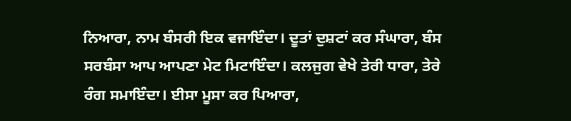ਨਿਆਰਾ, ਨਾਮ ਬੰਸਰੀ ਇਕ ਵਜਾਇੰਦਾ। ਦੂਤਾਂ ਦੁਸ਼ਟਾਂ ਕਰ ਸੰਘਾਰਾ, ਬੰਸ ਸਰਬੰਸਾ ਆਪ ਆਪਣਾ ਮੇਟ ਮਿਟਾਇੰਦਾ। ਕਲਜੁਗ ਵੇਖੇ ਤੇਰੀ ਧਾਰਾ, ਤੇਰੇ ਰੰਗ ਸਮਾਇੰਦਾ। ਈਸਾ ਮੂਸਾ ਕਰ ਪਿਆਰਾ,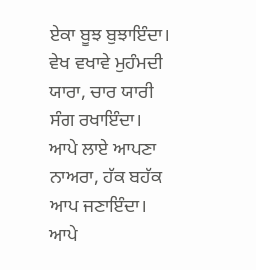ਏਕਾ ਬੂਝ ਬੁਝਾਇੰਦਾ। ਵੇਖ ਵਖਾਵੇ ਮੁਹੰਮਦੀ ਯਾਰਾ, ਚਾਰ ਯਾਰੀ ਸੰਗ ਰਖਾਇੰਦਾ। ਆਪੇ ਲਾਏ ਆਪਣਾ ਨਾਅਰਾ, ਹੱਕ ਬਹੱਕ ਆਪ ਜਣਾਇੰਦਾ। ਆਪੇ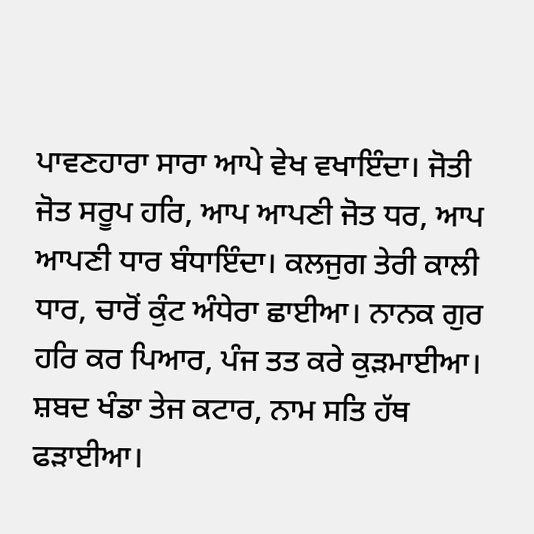ਪਾਵਣਹਾਰਾ ਸਾਰਾ ਆਪੇ ਵੇਖ ਵਖਾਇੰਦਾ। ਜੋਤੀ ਜੋਤ ਸਰੂਪ ਹਰਿ, ਆਪ ਆਪਣੀ ਜੋਤ ਧਰ, ਆਪ ਆਪਣੀ ਧਾਰ ਬੰਧਾਇੰਦਾ। ਕਲਜੁਗ ਤੇਰੀ ਕਾਲੀ ਧਾਰ, ਚਾਰੋਂ ਕੁੰਟ ਅੰਧੇਰਾ ਛਾਈਆ। ਨਾਨਕ ਗੁਰ ਹਰਿ ਕਰ ਪਿਆਰ, ਪੰਜ ਤਤ ਕਰੇ ਕੁੜਮਾਈਆ। ਸ਼ਬਦ ਖੰਡਾ ਤੇਜ ਕਟਾਰ, ਨਾਮ ਸਤਿ ਹੱਥ ਫੜਾਈਆ।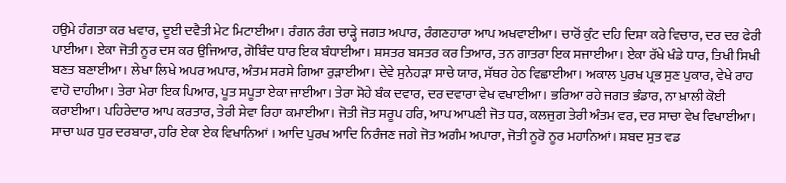ਹਉਮੇ ਹੰਗਤਾ ਕਰ ਖਵਾਰ, ਦੂਈ ਦਵੈਤੀ ਮੇਟ ਮਿਟਾਈਆ। ਰੰਗਨ ਰੰਗ ਚਾੜ੍ਹੇ ਜਗਤ ਅਪਾਰ, ਰੰਗਣਹਾਰਾ ਆਪ ਅਖਵਾਈਆ। ਚਾਰੋਂ ਕੁੰਟ ਦਹਿ ਦਿਸ਼ਾ ਕਰੇ ਵਿਚਾਰ, ਦਰ ਦਰ ਫੇਰੀ ਪਾਈਆ। ਏਕਾ ਜੋਤੀ ਨੂਰ ਦਸ ਕਰ ਉਜਿਆਰ, ਗੋਬਿੰਦ ਧਾਰ ਇਕ ਬੰਧਾਈਆ। ਸ਼ਸਤਰ ਬਸਤਰ ਕਰ ਤਿਆਰ, ਤਨ ਗਾਤਰਾ ਇਕ ਸਜਾਈਆ। ਏਕਾ ਰੱਖੇ ਖੰਡੇ ਧਾਰ, ਤਿਖੀ ਸਿਖੀ ਬਣਤ ਬਣਾਈਆ। ਲੇਖਾ ਲਿਖੇ ਅਪਰ ਅਪਾਰ, ਅੰਤਮ ਸਰਸੇ ਗਿਆ ਰੁੜਾਈਆ। ਦੇਵੇ ਸੁਨੇਹੜਾ ਸਾਚੇ ਯਾਰ, ਸੱਥਰ ਹੇਠ ਵਿਛਾਈਆ। ਅਕਾਲ ਪੁਰਖ ਪ੍ਰਭ ਸੁਣ ਪੁਕਾਰ, ਵੇਖੇ ਰਾਹ ਵਾਹੋ ਦਾਹੀਆ। ਤੇਰਾ ਮੇਰਾ ਇਕ ਪਿਆਰ, ਪੂਤ ਸਪੂਤਾ ਏਕਾ ਜਾਈਆ। ਤੇਰਾ ਸੋਹੇ ਬੰਕ ਦਵਾਰ, ਦਰ ਦਵਾਰਾ ਵੇਖ ਵਖਾਈਆ। ਭਰਿਆ ਰਹੇ ਜਗਤ ਭੰਡਾਰ, ਨਾ ਖ਼ਾਲੀ ਕੋਈ ਕਰਾਈਆ। ਪਹਿਰੇਦਾਰ ਆਪ ਕਰਤਾਰ, ਤੇਰੀ ਸੇਵਾ ਰਿਹਾ ਕਮਾਈਆ। ਜੋਤੀ ਜੋਤ ਸਰੂਪ ਹਰਿ, ਆਪ ਆਪਣੀ ਜੋਤ ਧਰ, ਕਲਜੁਗ ਤੇਰੀ ਅੰਤਮ ਵਰ, ਦਰ ਸਾਚਾ ਵੇਖ ਵਿਖਾਈਆ। ਸਾਚਾ ਘਰ ਧੁਰ ਦਰਬਾਰਾ, ਹਰਿ ਏਕਾ ਏਕ ਵਿਖਾਨਿਆਂ । ਆਦਿ ਪੁਰਖ ਆਦਿ ਨਿਰੰਜਣ ਜਗੇ ਜੋਤ ਅਗੰਮ ਅਪਾਰਾ, ਜੋਤੀ ਨੂਰੋ ਨੂਰ ਮਹਾਨਿਆਂ। ਸ਼ਬਦ ਸੁਤ ਵਡ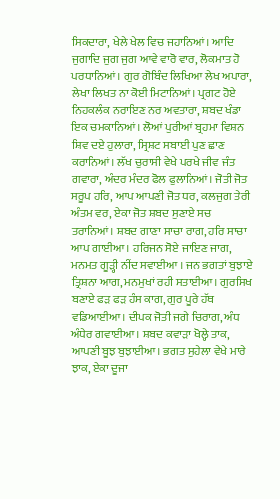ਸਿਕਦਾਰਾ, ਖੇਲੇ ਖੇਲ ਵਿਚ ਜਹਾਨਿਆਂ। ਆਦਿ ਜੁਗਾਦਿ ਜੁਗ ਜੁਗ ਆਵੇ ਵਾਰੋ ਵਾਰ, ਲੋਕਮਾਤ ਹੋ ਪਰਧਾਨਿਆਂ। ਗੁਰ ਗੋਬਿੰਦ ਲਿਖਿਆ ਲੇਖ ਅਪਾਰਾ, ਲੇਖਾ ਲਿਖਤ ਨਾ ਕੋਈ ਮਿਟਾਨਿਆਂ। ਪ੍ਰਗਟ ਹੋਏ ਨਿਹਕਲੰਕ ਨਰਾਇਣ ਨਰ ਅਵਤਾਰਾ, ਸ਼ਬਦ ਖੰਡਾ ਇਕ ਚਮਕਾਨਿਆਂ। ਲੋਆਂ ਪੁਰੀਆਂ ਬ੍ਰਹਮਾ ਵਿਸ਼ਨ ਸ਼ਿਵ ਦਏ ਹੁਲਾਰਾ, ਸ੍ਰਿਸ਼ਟ ਸਬਾਈ ਪੁਣ ਛਾਣ ਕਰਾਨਿਆਂ। ਲੱਖ ਚੁਰਾਸੀ ਵੇਖੇ ਪਰਖੇ ਜੀਵ ਜੰਤ ਗਵਾਰਾ, ਅੰਦਰ ਮੰਦਰ ਫੋਲ ਫੁਲਾਨਿਆਂ। ਜੋਤੀ ਜੋਤ ਸਰੂਪ ਹਰਿ, ਆਪ ਆਪਣੀ ਜੋਤ ਧਰ, ਕਲਜੁਗ ਤੇਰੀ ਅੰਤਮ ਵਰ, ਏਕਾ ਜੋਤ ਸ਼ਬਦ ਸੁਣਾਏ ਸਚ ਤਰਾਨਿਆਂ। ਸ਼ਬਦ ਗਾਣਾ ਸਾਚਾ ਰਾਗ, ਹਰਿ ਸਾਚਾ ਆਪ ਗਾਈਆ। ਹਰਿਜਨ ਸੋਏ ਜਾਇਣ ਜਾਗ, ਮਨਮਤ ਗੂੜ੍ਹੀ ਨੀਂਦ ਸਵਾਈਆ । ਜਨ ਭਗਤਾਂ ਬੁਝਾਏ ਤ੍ਰਿਸ਼ਨਾ ਆਗ, ਮਨਮੁਖਾਂ ਰਹੀ ਸਤਾਈਆ। ਗੁਰਸਿਖ ਬਣਾਏ ਫੜ ਫੜ ਹੰਸ ਕਾਗ, ਗੁਰ ਪੂਰੇ ਹੱਥ ਵਡਿਆਈਆ। ਦੀਪਕ ਜੋਤੀ ਜਗੇ ਚਿਰਾਗ, ਅੰਧ ਅੰਧੇਰ ਗਵਾਈਆ। ਸ਼ਬਦ ਕਵਾੜਾ ਖੋਲ੍ਹੇ ਤਾਕ, ਆਪਣੀ ਬੂਝ ਬੁਝਾਈਆ। ਭਗਤ ਸੁਹੇਲਾ ਵੇਖੇ ਮਾਰੇ ਝਾਕ, ਏਕਾ ਦੂਜਾ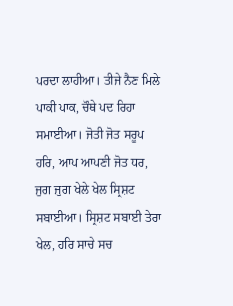ਪਰਦਾ ਲਾਹੀਆ। ਤੀਜੇ ਨੈਣ ਮਿਲੇ ਪਾਕੀ ਪਾਕ, ਚੌਥੇ ਪਦ ਰਿਹਾ ਸਮਾਈਆ। ਜੋਤੀ ਜੋਤ ਸਰੂਪ ਹਰਿ, ਆਪ ਆਪਣੀ ਜੋਤ ਧਰ, ਜੁਗ ਜੁਗ ਖੇਲੇ ਖੇਲ ਸ੍ਰਿਸ਼ਟ ਸਬਾਈਆ। ਸ੍ਰਿਸ਼ਟ ਸਬਾਈ ਤੇਰਾ ਖੇਲ, ਹਰਿ ਸਾਚੇ ਸਚ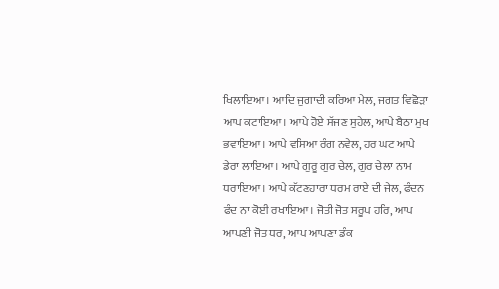ਖਿਲਾਇਆ। ਆਦਿ ਜੁਗਾਦੀ ਕਰਿਆ ਮੇਲ, ਜਗਤ ਵਿਛੋੜਾ ਆਪ ਕਟਾਇਆ। ਆਪੇ ਹੋਏ ਸੱਜਣ ਸੁਹੇਲ, ਆਪੇ ਬੈਠਾ ਮੁਖ ਭਵਾਇਆ। ਆਪੇ ਵਸਿਆ ਰੰਗ ਨਵੇਲ, ਹਰ ਘਟ ਆਪੇ ਡੇਰਾ ਲਾਇਆ। ਆਪੇ ਗੁਰੂ ਗੁਰ ਚੇਲ, ਗੁਰ ਚੇਲਾ ਨਾਮ ਧਰਾਇਆ। ਆਪੇ ਕੱਟਣਹਾਰਾ ਧਰਮ ਰਾਏ ਦੀ ਜੇਲ, ਫੰਦਨ ਫੰਦ ਨਾ ਕੋਈ ਰਖਾਇਆ। ਜੋਤੀ ਜੋਤ ਸਰੂਪ ਹਰਿ, ਆਪ ਆਪਣੀ ਜੋਤ ਧਰ, ਆਪ ਆਪਣਾ ਡੰਕ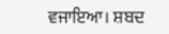ਵਜਾਇਆ। ਸ਼ਬਦ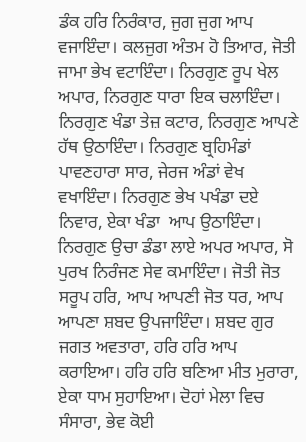ਡੰਕ ਹਰਿ ਨਿਰੰਕਾਰ, ਜੁਗ ਜੁਗ ਆਪ ਵਜਾਇੰਦਾ। ਕਲਜੁਗ ਅੰਤਮ ਹੋ ਤਿਆਰ, ਜੋਤੀ ਜਾਮਾ ਭੇਖ ਵਟਾਇੰਦਾ। ਨਿਰਗੁਣ ਰੂਪ ਖੇਲ ਅਪਾਰ, ਨਿਰਗੁਣ ਧਾਰਾ ਇਕ ਚਲਾਇੰਦਾ। ਨਿਰਗੁਣ ਖੰਡਾ ਤੇਜ਼ ਕਟਾਰ, ਨਿਰਗੁਣ ਆਪਣੇ ਹੱਥ ਉਠਾਇੰਦਾ। ਨਿਰਗੁਣ ਬ੍ਰਹਿਮੰਡਾਂ ਪਾਵਣਹਾਰਾ ਸਾਰ, ਜੇਰਜ ਅੰਡਾਂ ਵੇਖ ਵਖਾਇੰਦਾ। ਨਿਰਗੁਣ ਭੇਖ ਪਖੰਡਾ ਦਏ ਨਿਵਾਰ, ਏਕਾ ਖੰਡਾ  ਆਪ ਉਠਾਇੰਦਾ। ਨਿਰਗੁਣ ਉਚਾ ਡੰਡਾ ਲਾਏ ਅਪਰ ਅਪਾਰ, ਸੋ ਪੁਰਖ ਨਿਰੰਜਣ ਸੇਵ ਕਮਾਇੰਦਾ। ਜੋਤੀ ਜੋਤ ਸਰੂਪ ਹਰਿ, ਆਪ ਆਪਣੀ ਜੋਤ ਧਰ, ਆਪ ਆਪਣਾ ਸ਼ਬਦ ਉਪਜਾਇੰਦਾ। ਸ਼ਬਦ ਗੁਰ ਜਗਤ ਅਵਤਾਰਾ, ਹਰਿ ਹਰਿ ਆਪ ਕਰਾਇਆ। ਹਰਿ ਹਰਿ ਬਣਿਆ ਮੀਤ ਮੁਰਾਰਾ, ਏਕਾ ਧਾਮ ਸੁਹਾਇਆ। ਦੋਹਾਂ ਮੇਲਾ ਵਿਚ ਸੰਸਾਰਾ, ਭੇਵ ਕੋਈ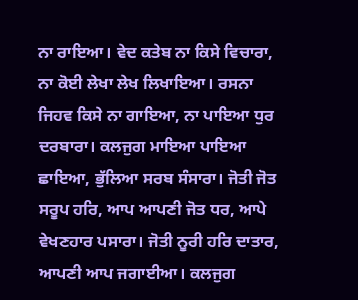ਨਾ ਰਾਇਆ। ਵੇਦ ਕਤੇਬ ਨਾ ਕਿਸੇ ਵਿਚਾਰਾ, ਨਾ ਕੋਈ ਲੇਖਾ ਲੇਖ ਲਿਖਾਇਆ। ਰਸਨਾ ਜਿਹਵ ਕਿਸੇ ਨਾ ਗਾਇਆ, ਨਾ ਪਾਇਆ ਧੁਰ ਦਰਬਾਰਾ। ਕਲਜੁਗ ਮਾਇਆ ਪਾਇਆ ਛਾਇਆ, ਭੁੱਲਿਆ ਸਰਬ ਸੰਸਾਰਾ। ਜੋਤੀ ਜੋਤ ਸਰੂਪ ਹਰਿ, ਆਪ ਆਪਣੀ ਜੋਤ ਧਰ, ਆਪੇ ਵੇਖਣਹਾਰ ਪਸਾਰਾ। ਜੋਤੀ ਨੂਰੀ ਹਰਿ ਦਾਤਾਰ, ਆਪਣੀ ਆਪ ਜਗਾਈਆ। ਕਲਜੁਗ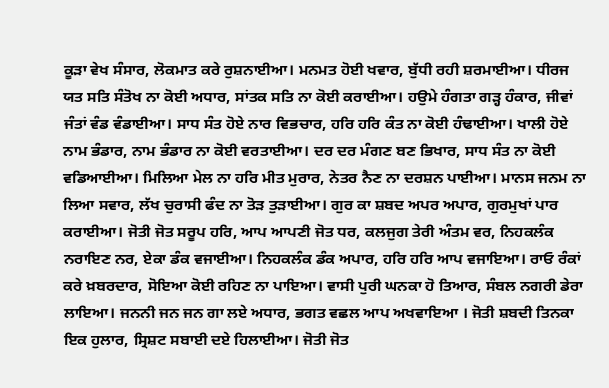ਕੂੜਾ ਵੇਖ ਸੰਸਾਰ, ਲੋਕਮਾਤ ਕਰੇ ਰੁਸ਼ਨਾਈਆ। ਮਨਮਤ ਹੋਈ ਖਵਾਰ, ਬੁੱਧੀ ਰਹੀ ਸ਼ਰਮਾਈਆ। ਧੀਰਜ ਯਤ ਸਤਿ ਸੰਤੋਖ ਨਾ ਕੋਈ ਅਧਾਰ, ਸਾਂਤਕ ਸਤਿ ਨਾ ਕੋਈ ਕਰਾਈਆ। ਹਉਮੇ ਹੰਗਤਾ ਗੜ੍ਹ ਹੰਕਾਰ, ਜੀਵਾਂ ਜੰਤਾਂ ਵੰਡ ਵੰਡਾਈਆ। ਸਾਧ ਸੰਤ ਹੋਏ ਨਾਰ ਵਿਭਚਾਰ, ਹਰਿ ਹਰਿ ਕੰਤ ਨਾ ਕੋਈ ਹੰਢਾਈਆ। ਖਾਲੀ ਹੋਏ ਨਾਮ ਭੰਡਾਰ, ਨਾਮ ਭੰਡਾਰ ਨਾ ਕੋਈ ਵਰਤਾਈਆ। ਦਰ ਦਰ ਮੰਗਣ ਬਣ ਭਿਖਾਰ, ਸਾਧ ਸੰਤ ਨਾ ਕੋਈ ਵਡਿਆਈਆ। ਮਿਲਿਆ ਮੇਲ ਨਾ ਹਰਿ ਮੀਤ ਮੁਰਾਰ, ਨੇਤਰ ਨੈਣ ਨਾ ਦਰਸ਼ਨ ਪਾਈਆ। ਮਾਨਸ ਜਨਮ ਨਾ ਲਿਆ ਸਵਾਰ, ਲੱਖ ਚੁਰਾਸੀ ਫੰਦ ਨਾ ਤੋੜ ਤੁੜਾਈਆ। ਗੁਰ ਕਾ ਸ਼ਬਦ ਅਪਰ ਅਪਾਰ, ਗੁਰਮੁਖਾਂ ਪਾਰ ਕਰਾਈਆ। ਜੋਤੀ ਜੋਤ ਸਰੂਪ ਹਰਿ, ਆਪ ਆਪਣੀ ਜੋਤ ਧਰ, ਕਲਜੁਗ ਤੇਰੀ ਅੰਤਮ ਵਰ, ਨਿਹਕਲੰਕ ਨਰਾਇਣ ਨਰ, ਏਕਾ ਡੰਕ ਵਜਾਈਆ। ਨਿਹਕਲੰਕ ਡੰਕ ਅਪਾਰ, ਹਰਿ ਹਰਿ ਆਪ ਵਜਾਇਆ। ਰਾਓ ਰੰਕਾਂ ਕਰੇ ਖ਼ਬਰਦਾਰ, ਸੋਇਆ ਕੋਈ ਰਹਿਣ ਨਾ ਪਾਇਆ। ਵਾਸੀ ਪੁਰੀ ਘਨਕਾ ਹੋ ਤਿਆਰ, ਸੰਬਲ ਨਗਰੀ ਡੇਰਾ ਲਾਇਆ। ਜਨਨੀ ਜਨ ਜਨ ਗਾ ਲਏ ਅਧਾਰ, ਭਗਤ ਵਛਲ ਆਪ ਅਖਵਾਇਆ । ਜੋਤੀ ਸ਼ਬਦੀ ਤਿਨਕਾ ਇਕ ਹੁਲਾਰ, ਸ੍ਰਿਸ਼ਟ ਸਬਾਈ ਦਏ ਹਿਲਾਈਆ। ਜੋਤੀ ਜੋਤ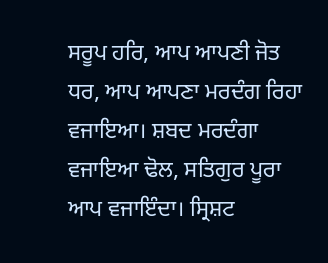ਸਰੂਪ ਹਰਿ, ਆਪ ਆਪਣੀ ਜੋਤ ਧਰ, ਆਪ ਆਪਣਾ ਮਰਦੰਗ ਰਿਹਾ ਵਜਾਇਆ। ਸ਼ਬਦ ਮਰਦੰਗਾ ਵਜਾਇਆ ਢੋਲ, ਸਤਿਗੁਰ ਪੂਰਾ ਆਪ ਵਜਾਇੰਦਾ। ਸ੍ਰਿਸ਼ਟ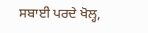ਸਬਾਈ ਪਰਦੇ ਖੋਲ੍ਹ,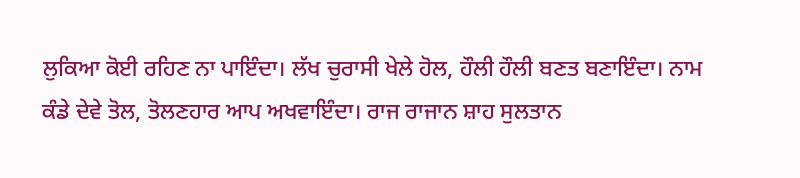ਲੁਕਿਆ ਕੋਈ ਰਹਿਣ ਨਾ ਪਾਇੰਦਾ। ਲੱਖ ਚੁਰਾਸੀ ਖੇਲੇ ਹੋਲ, ਹੌਲੀ ਹੌਲੀ ਬਣਤ ਬਣਾਇੰਦਾ। ਨਾਮ ਕੰਡੇ ਦੇਵੇ ਤੋਲ, ਤੋਲਣਹਾਰ ਆਪ ਅਖਵਾਇੰਦਾ। ਰਾਜ ਰਾਜਾਨ ਸ਼ਾਹ ਸੁਲਤਾਨ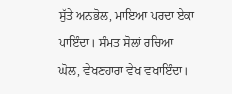ਸੁੱਤੇ ਅਨਭੋਲ, ਮਾਇਆ ਪਰਦਾ ਏਕਾ ਪਾਇੰਦਾ। ਸੰਮਤ ਸੋਲਾਂ ਰਚਿਆ ਘੋਲ, ਵੇਖਣਹਾਰਾ ਵੇਖ ਵਖਾਇੰਦਾ।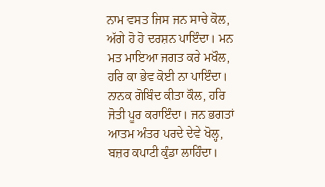ਨਾਮ ਵਸਤ ਜਿਸ ਜਨ ਸਾਚੇ ਕੋਲ, ਅੱਗੇ ਹੋ ਹੋ ਦਰਸ਼ਨ ਪਾਇੰਦਾ। ਮਨ ਮਤ ਮਾਇਆ ਜਗਤ ਕਰੇ ਮਖੌਲ, ਹਰਿ ਕਾ ਭੇਵ ਕੋਈ ਨਾ ਪਾਇੰਦਾ। ਨਾਨਕ ਗੋਬਿੰਦ ਕੀਤਾ ਕੌਲ, ਹਰਿ ਜੋਤੀ ਪੂਰ ਕਰਾਇੰਦਾ। ਜਨ ਭਗਤਾਂ ਆਤਮ ਅੰਤਰ ਪਰਦੇ ਦੇਵੇ ਖੋਲ੍ਹ, ਬਜ਼ਰ ਕਪਾਟੀ ਕੁੰਡਾ ਲਾਹਿੰਦਾ।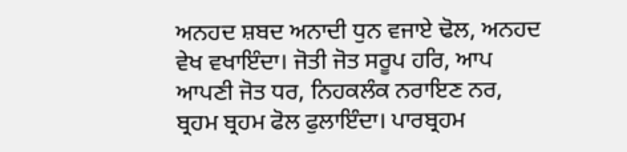ਅਨਹਦ ਸ਼ਬਦ ਅਨਾਦੀ ਧੁਨ ਵਜਾਏ ਢੋਲ, ਅਨਹਦ ਵੇਖ ਵਖਾਇੰਦਾ। ਜੋਤੀ ਜੋਤ ਸਰੂਪ ਹਰਿ, ਆਪ ਆਪਣੀ ਜੋਤ ਧਰ, ਨਿਹਕਲੰਕ ਨਰਾਇਣ ਨਰ, ਬ੍ਰਹਮ ਬ੍ਰਹਮ ਫੋਲ ਫੁਲਾਇੰਦਾ। ਪਾਰਬ੍ਰਹਮ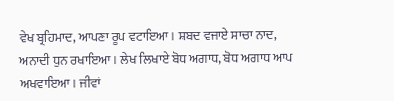ਵੇਖ ਬ੍ਰਹਿਮਾਦ, ਆਪਣਾ ਰੂਪ ਵਟਾਇਆ। ਸ਼ਬਦ ਵਜਾਏ ਸਾਚਾ ਨਾਦ, ਅਨਾਦੀ ਧੁਨ ਰਖਾਇਆ। ਲੇਖ ਲਿਖਾਏ ਬੋਧ ਅਗਾਧ, ਬੋਧ ਅਗਾਧ ਆਪ ਅਖਵਾਇਆ। ਜੀਵਾਂ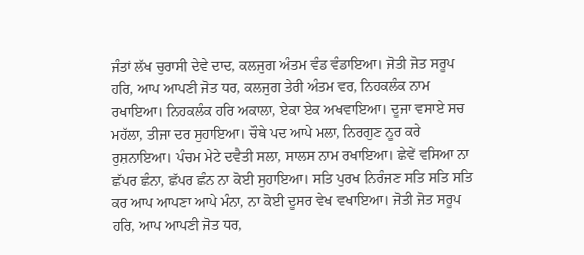ਜੰਤਾਂ ਲੱਖ ਚੁਰਾਸੀ ਦੇਵੇ ਦਾਦ, ਕਲਜੁਗ ਅੰਤਮ ਵੰਡ ਵੰਡਾਇਆ। ਜੋਤੀ ਜੋਤ ਸਰੂਪ ਹਰਿ, ਆਪ ਆਪਣੀ ਜੋਤ ਧਰ, ਕਲਜੁਗ ਤੇਰੀ ਅੰਤਮ ਵਰ, ਨਿਹਕਲੰਕ ਨਾਮ ਰਖਾਇਆ। ਨਿਹਕਲੰਕ ਹਰਿ ਅਕਾਲਾ, ਏਕਾ ਏਕ ਅਖਵਾਇਆ। ਦੂਜਾ ਵਸਾਏ ਸਚ ਮਹੱਲਾ, ਤੀਜਾ ਦਰ ਸੁਹਾਇਆ। ਚੌਥੇ ਪਦ ਆਪੇ ਮਲਾ, ਨਿਰਗੁਣ ਨੂਰ ਕਰੇ ਰੁਸ਼ਨਾਇਆ। ਪੰਚਮ ਮੇਟੇ ਦਵੈਤੀ ਸਲਾ, ਸਾਲਸ ਨਾਮ ਰਖਾਇਆ। ਛੇਵੇਂ ਵਸਿਆ ਨਾ ਛੱਪਰ ਛੰਨਾ, ਛੱਪਰ ਛੰਨ ਨਾ ਕੋਈ ਸੁਹਾਇਆ। ਸਤਿ ਪੁਰਖ ਨਿਰੰਜਣ ਸਤਿ ਸਤਿ ਸਤਿ ਕਰ ਆਪ ਆਪਣਾ ਆਪੇ ਮੰਨਾ, ਨਾ ਕੋਈ ਦੂਸਰ ਵੇਖ ਵਖਾਇਆ। ਜੋਤੀ ਜੋਤ ਸਰੂਪ ਹਰਿ, ਆਪ ਆਪਣੀ ਜੋਤ ਧਰ,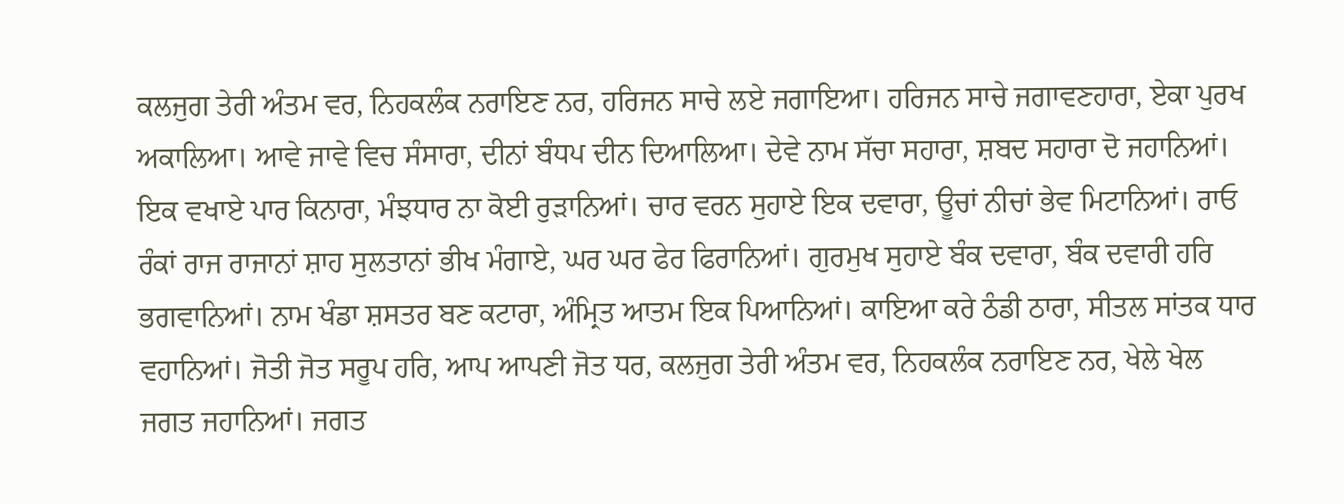ਕਲਜੁਗ ਤੇਰੀ ਅੰਤਮ ਵਰ, ਨਿਹਕਲੰਕ ਨਰਾਇਣ ਨਰ, ਹਰਿਜਨ ਸਾਚੇ ਲਏ ਜਗਾਇਆ। ਹਰਿਜਨ ਸਾਚੇ ਜਗਾਵਣਹਾਰਾ, ਏਕਾ ਪੁਰਖ ਅਕਾਲਿਆ। ਆਵੇ ਜਾਵੇ ਵਿਚ ਸੰਸਾਰਾ, ਦੀਨਾਂ ਬੰਧਪ ਦੀਨ ਦਿਆਲਿਆ। ਦੇਵੇ ਨਾਮ ਸੱਚਾ ਸਹਾਰਾ, ਸ਼ਬਦ ਸਹਾਰਾ ਦੋ ਜਹਾਨਿਆਂ। ਇਕ ਵਖਾਏ ਪਾਰ ਕਿਨਾਰਾ, ਮੰਝਧਾਰ ਨਾ ਕੋਈ ਰੁੜਾਨਿਆਂ। ਚਾਰ ਵਰਨ ਸੁਹਾਏ ਇਕ ਦਵਾਰਾ, ਊਚਾਂ ਨੀਚਾਂ ਭੇਵ ਮਿਟਾਨਿਆਂ। ਰਾਓ ਰੰਕਾਂ ਰਾਜ ਰਾਜਾਨਾਂ ਸ਼ਾਹ ਸੁਲਤਾਨਾਂ ਭੀਖ ਮੰਗਾਏ, ਘਰ ਘਰ ਫੇਰ ਫਿਰਾਨਿਆਂ। ਗੁਰਮੁਖ ਸੁਹਾਏ ਬੰਕ ਦਵਾਰਾ, ਬੰਕ ਦਵਾਰੀ ਹਰਿ ਭਗਵਾਨਿਆਂ। ਨਾਮ ਖੰਡਾ ਸ਼ਸਤਰ ਬਣ ਕਟਾਰਾ, ਅੰਮ੍ਰਿਤ ਆਤਮ ਇਕ ਪਿਆਨਿਆਂ। ਕਾਇਆ ਕਰੇ ਠੰਡੀ ਠਾਰਾ, ਸੀਤਲ ਸਾਂਤਕ ਧਾਰ ਵਹਾਨਿਆਂ। ਜੋਤੀ ਜੋਤ ਸਰੂਪ ਹਰਿ, ਆਪ ਆਪਣੀ ਜੋਤ ਧਰ, ਕਲਜੁਗ ਤੇਰੀ ਅੰਤਮ ਵਰ, ਨਿਹਕਲੰਕ ਨਰਾਇਣ ਨਰ, ਖੇਲੇ ਖੇਲ ਜਗਤ ਜਹਾਨਿਆਂ। ਜਗਤ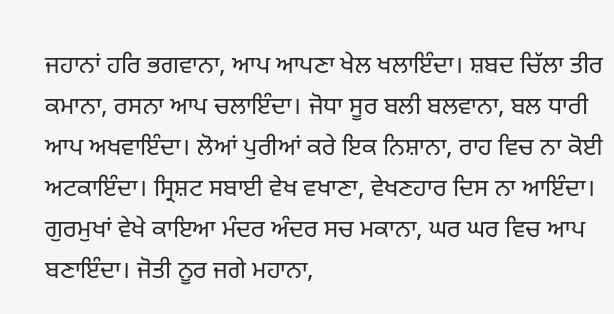ਜਹਾਨਾਂ ਹਰਿ ਭਗਵਾਨਾ, ਆਪ ਆਪਣਾ ਖੇਲ ਖਲਾਇੰਦਾ। ਸ਼ਬਦ ਚਿੱਲਾ ਤੀਰ ਕਮਾਨਾ, ਰਸਨਾ ਆਪ ਚਲਾਇੰਦਾ। ਜੋਧਾ ਸੂਰ ਬਲੀ ਬਲਵਾਨਾ, ਬਲ ਧਾਰੀ ਆਪ ਅਖਵਾਇੰਦਾ। ਲੋਆਂ ਪੁਰੀਆਂ ਕਰੇ ਇਕ ਨਿਸ਼ਾਨਾ, ਰਾਹ ਵਿਚ ਨਾ ਕੋਈ ਅਟਕਾਇੰਦਾ। ਸ੍ਰਿਸ਼ਟ ਸਬਾਈ ਵੇਖ ਵਖਾਣਾ, ਵੇਖਣਹਾਰ ਦਿਸ ਨਾ ਆਇੰਦਾ। ਗੁਰਮੁਖਾਂ ਵੇਖੇ ਕਾਇਆ ਮੰਦਰ ਅੰਦਰ ਸਚ ਮਕਾਨਾ, ਘਰ ਘਰ ਵਿਚ ਆਪ ਬਣਾਇੰਦਾ। ਜੋਤੀ ਨੂਰ ਜਗੇ ਮਹਾਨਾ,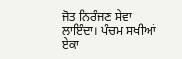ਜੋਤ ਨਿਰੰਜਣ ਸੇਵਾ ਲਾਇੰਦਾ। ਪੰਚਮ ਸਖੀਆਂ ਏਕਾ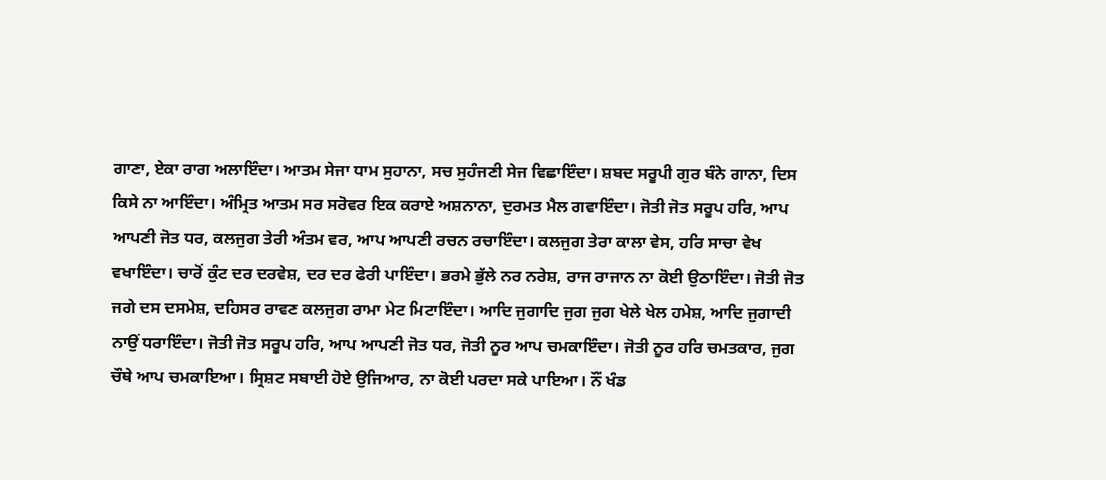ਗਾਣਾ, ਏਕਾ ਰਾਗ ਅਲਾਇੰਦਾ। ਆਤਮ ਸੇਜਾ ਧਾਮ ਸੁਹਾਨਾ, ਸਚ ਸੁਹੰਜਣੀ ਸੇਜ ਵਿਛਾਇੰਦਾ। ਸ਼ਬਦ ਸਰੂਪੀ ਗੁਰ ਬੰਨੇ ਗਾਨਾ, ਦਿਸ ਕਿਸੇ ਨਾ ਆਇੰਦਾ। ਅੰਮ੍ਰਿਤ ਆਤਮ ਸਰ ਸਰੋਵਰ ਇਕ ਕਰਾਏ ਅਸ਼ਨਾਨਾ, ਦੁਰਮਤ ਮੈਲ ਗਵਾਇੰਦਾ। ਜੋਤੀ ਜੋਤ ਸਰੂਪ ਹਰਿ, ਆਪ ਆਪਣੀ ਜੋਤ ਧਰ, ਕਲਜੁਗ ਤੇਰੀ ਅੰਤਮ ਵਰ, ਆਪ ਆਪਣੀ ਰਚਨ ਰਚਾਇੰਦਾ। ਕਲਜੁਗ ਤੇਰਾ ਕਾਲਾ ਵੇਸ, ਹਰਿ ਸਾਚਾ ਵੇਖ ਵਖਾਇੰਦਾ। ਚਾਰੋਂ ਕੁੰਟ ਦਰ ਦਰਵੇਸ਼, ਦਰ ਦਰ ਫੇਰੀ ਪਾਇੰਦਾ। ਭਰਮੇ ਭੁੱਲੇ ਨਰ ਨਰੇਸ਼, ਰਾਜ ਰਾਜਾਨ ਨਾ ਕੋਈ ਉਠਾਇੰਦਾ। ਜੋਤੀ ਜੋਤ ਜਗੇ ਦਸ ਦਸਮੇਸ਼, ਦਹਿਸਰ ਰਾਵਣ ਕਲਜੁਗ ਰਾਮਾ ਮੇਟ ਮਿਟਾਇੰਦਾ। ਆਦਿ ਜੁਗਾਦਿ ਜੁਗ ਜੁਗ ਖੇਲੇ ਖੇਲ ਹਮੇਸ਼, ਆਦਿ ਜੁਗਾਦੀ ਨਾਉਂ ਧਰਾਇੰਦਾ। ਜੋਤੀ ਜੋਤ ਸਰੂਪ ਹਰਿ, ਆਪ ਆਪਣੀ ਜੋਤ ਧਰ, ਜੋਤੀ ਨੂਰ ਆਪ ਚਮਕਾਇੰਦਾ। ਜੋਤੀ ਨੂਰ ਹਰਿ ਚਮਤਕਾਰ, ਜੁਗ ਚੌਥੇ ਆਪ ਚਮਕਾਇਆ। ਸ੍ਰਿਸ਼ਟ ਸਬਾਈ ਹੋਏ ਉਜਿਆਰ, ਨਾ ਕੋਈ ਪਰਦਾ ਸਕੇ ਪਾਇਆ। ਨੌਂ ਖੰਡ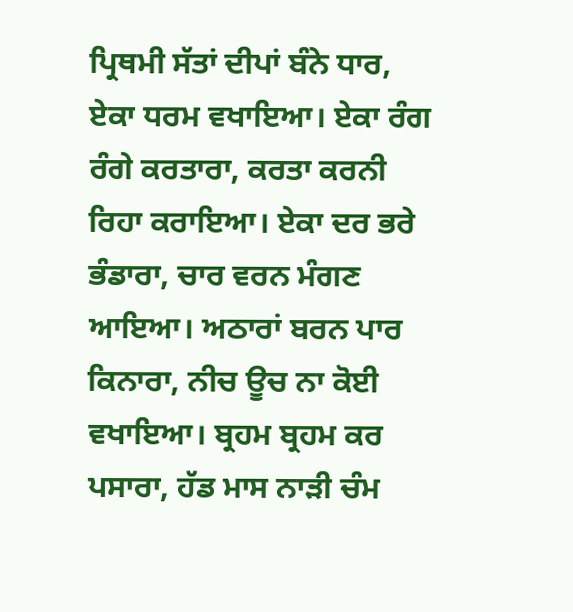ਪ੍ਰਿਥਮੀ ਸੱਤਾਂ ਦੀਪਾਂ ਬੰਨੇ ਧਾਰ, ਏਕਾ ਧਰਮ ਵਖਾਇਆ। ਏਕਾ ਰੰਗ ਰੰਗੇ ਕਰਤਾਰਾ, ਕਰਤਾ ਕਰਨੀ ਰਿਹਾ ਕਰਾਇਆ। ਏਕਾ ਦਰ ਭਰੇ ਭੰਡਾਰਾ, ਚਾਰ ਵਰਨ ਮੰਗਣ ਆਇਆ। ਅਠਾਰਾਂ ਬਰਨ ਪਾਰ ਕਿਨਾਰਾ, ਨੀਚ ਊਚ ਨਾ ਕੋਈ ਵਖਾਇਆ। ਬ੍ਰਹਮ ਬ੍ਰਹਮ ਕਰ ਪਸਾਰਾ, ਹੱਡ ਮਾਸ ਨਾੜੀ ਚੰਮ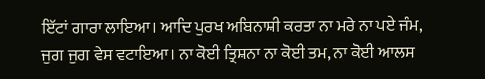ਇੱਟਾਂ ਗਾਰਾ ਲਾਇਆ। ਆਦਿ ਪੁਰਖ ਅਬਿਨਾਸ਼ੀ ਕਰਤਾ ਨਾ ਮਰੇ ਨਾ ਪਏ ਜੰਮ, ਜੁਗ ਜੁਗ ਵੇਸ ਵਟਾਇਆ। ਨਾ ਕੋਈ ਤ੍ਰਿਸ਼ਨਾ ਨਾ ਕੋਈ ਤਮ, ਨਾ ਕੋਈ ਆਲਸ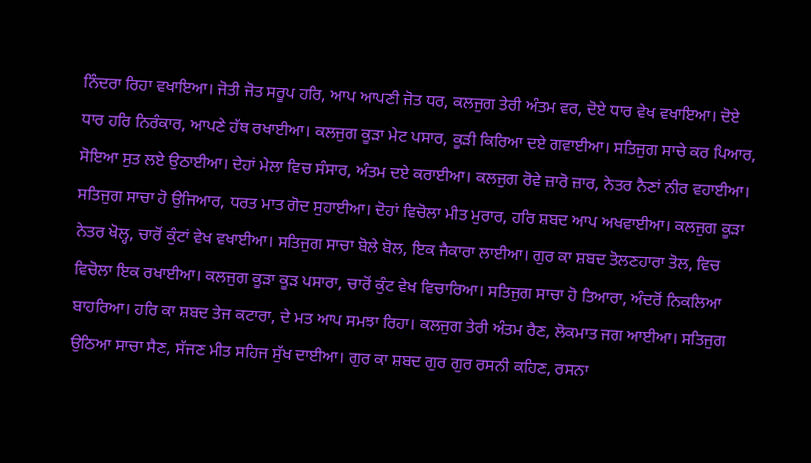ਨਿੰਦਰਾ ਰਿਹਾ ਵਖਾਇਆ। ਜੋਤੀ ਜੋਤ ਸਰੂਪ ਹਰਿ, ਆਪ ਆਪਣੀ ਜੋਤ ਧਰ, ਕਲਜੁਗ ਤੇਰੀ ਅੰਤਮ ਵਰ, ਦੋਏ ਧਾਰ ਵੇਖ ਵਖਾਇਆ। ਦੋਏ ਧਾਰ ਹਰਿ ਨਿਰੰਕਾਰ, ਆਪਣੇ ਹੱਥ ਰਖਾਈਆ। ਕਲਜੁਗ ਕੂੜਾ ਮੇਟ ਪਸਾਰ, ਕੂੜੀ ਕਿਰਿਆ ਦਏ ਗਵਾਈਆ। ਸਤਿਜੁਗ ਸਾਚੇ ਕਰ ਪਿਆਰ, ਸੋਇਆ ਸੁਤ ਲਏ ਉਠਾਈਆ। ਦੇਹਾਂ ਮੇਲਾ ਵਿਚ ਸੰਸਾਰ, ਅੰਤਮ ਦਏ ਕਰਾਈਆ। ਕਲਜੁਗ ਰੋਵੇ ਜ਼ਾਰੋ ਜ਼ਾਰ, ਨੇਤਰ ਨੈਣਾਂ ਨੀਰ ਵਹਾਈਆ। ਸਤਿਜੁਗ ਸਾਚਾ ਹੋ ਉਜਿਆਰ, ਧਰਤ ਮਾਤ ਗੋਦ ਸੁਹਾਈਆ। ਦੋਹਾਂ ਵਿਚੋਲਾ ਮੀਤ ਮੁਰਾਰ, ਹਰਿ ਸ਼ਬਦ ਆਪ ਅਖਵਾਈਆ। ਕਲਜੁਗ ਕੂੜਾ ਨੇਤਰ ਖੋਲ੍ਹ, ਚਾਰੋਂ ਕੁੰਟਾਂ ਵੇਖ ਵਖਾਈਆ। ਸਤਿਜੁਗ ਸਾਚਾ ਬੋਲੇ ਬੋਲ, ਇਕ ਜੈਕਾਰਾ ਲਾਈਆ। ਗੁਰ ਕਾ ਸ਼ਬਦ ਤੋਲਣਹਾਰਾ ਤੋਲ, ਵਿਚ ਵਿਚੋਲਾ ਇਕ ਰਖਾਈਆ। ਕਲਜੁਗ ਕੂੜਾ ਕੂੜ ਪਸਾਰਾ, ਚਾਰੋਂ ਕੁੰਟ ਵੇਖ ਵਿਚਾਰਿਆ। ਸਤਿਜੁਗ ਸਾਚਾ ਹੋ ਤਿਆਰਾ, ਅੰਦਰੋਂ ਨਿਕਲਿਆ ਬਾਹਰਿਆ। ਹਰਿ ਕਾ ਸ਼ਬਦ ਤੇਜ ਕਟਾਰਾ, ਦੇ ਮਤ ਆਪ ਸਮਝਾ ਰਿਹਾ। ਕਲਜੁਗ ਤੇਰੀ ਅੰਤਮ ਰੈਣ, ਲੋਕਮਾਤ ਜਗ ਆਈਆ। ਸਤਿਜੁਗ ਉਠਿਆ ਸਾਚਾ ਸੈਣ, ਸੱਜਣ ਮੀਤ ਸਹਿਜ ਸੁੱਖ ਦਾਈਆ। ਗੁਰ ਕਾ ਸ਼ਬਦ ਗੁਰ ਗੁਰ ਰਸਨੀ ਕਹਿਣ, ਰਸਨਾ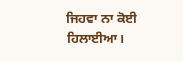ਜਿਹਵਾ ਨਾ ਕੋਈ ਹਿਲਾਈਆ।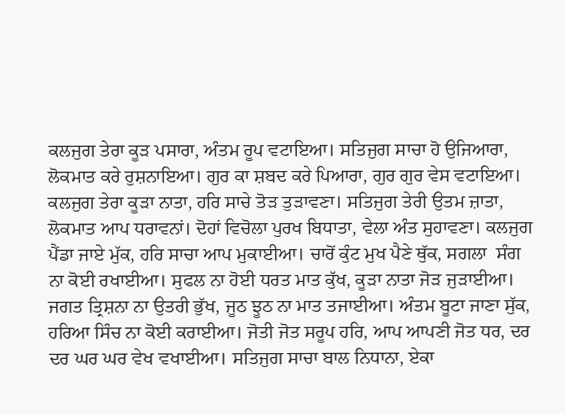ਕਲਜੁਗ ਤੇਰਾ ਕੂੜ ਪਸਾਰਾ, ਅੰਤਮ ਰੂਪ ਵਟਾਇਆ। ਸਤਿਜੁਗ ਸਾਚਾ ਹੋ ਉਜਿਆਰਾ, ਲੋਕਮਾਤ ਕਰੇ ਰੁਸ਼ਨਾਇਆ। ਗੁਰ ਕਾ ਸ਼ਬਦ ਕਰੇ ਪਿਆਰਾ, ਗੁਰ ਗੁਰ ਵੇਸ ਵਟਾਇਆ। ਕਲਜੁਗ ਤੇਰਾ ਕੂੜਾ ਨਾਤਾ, ਹਰਿ ਸਾਚੇ ਤੋੜ ਤੁੜਾਵਣਾ। ਸਤਿਜੁਗ ਤੇਰੀ ਉਤਮ ਜ਼ਾਤਾ, ਲੋਕਮਾਤ ਆਪ ਧਰਾਵਨਾਂ। ਦੋਹਾਂ ਵਿਚੋਲਾ ਪੁਰਖ ਬਿਧਾਤਾ, ਵੇਲਾ ਅੰਤ ਸੁਹਾਵਣਾ। ਕਲਜੁਗ ਪੈਂਡਾ ਜਾਏ ਮੁੱਕ, ਹਰਿ ਸਾਚਾ ਆਪ ਮੁਕਾਈਆ। ਚਾਰੋਂ ਕੁੰਟ ਮੁਖ ਪੈਣੇ ਥੁੱਕ, ਸਗਲਾ  ਸੰਗ ਨਾ ਕੋਈ ਰਖਾਈਆ। ਸੁਫਲ ਨਾ ਹੋਈ ਧਰਤ ਮਾਤ ਕੁੱਖ, ਕੂੜਾ ਨਾਤਾ ਜੋੜ ਜੁੜਾਈਆ। ਜਗਤ ਤ੍ਰਿਸ਼ਨਾ ਨਾ ਉਤਰੀ ਭੁੱਖ, ਜੂਠ ਝੂਠ ਨਾ ਮਾਤ ਤਜਾਈਆ। ਅੰਤਮ ਬੂਟਾ ਜਾਣਾ ਸੁੱਕ, ਹਰਿਆ ਸਿੰਚ ਨਾ ਕੋਈ ਕਰਾਈਆ। ਜੋਤੀ ਜੋਤ ਸਰੂਪ ਹਰਿ, ਆਪ ਆਪਣੀ ਜੋਤ ਧਰ, ਦਰ ਦਰ ਘਰ ਘਰ ਵੇਖ ਵਖਾਈਆ। ਸਤਿਜੁਗ ਸਾਚਾ ਬਾਲ ਨਿਧਾਨਾ, ਏਕਾ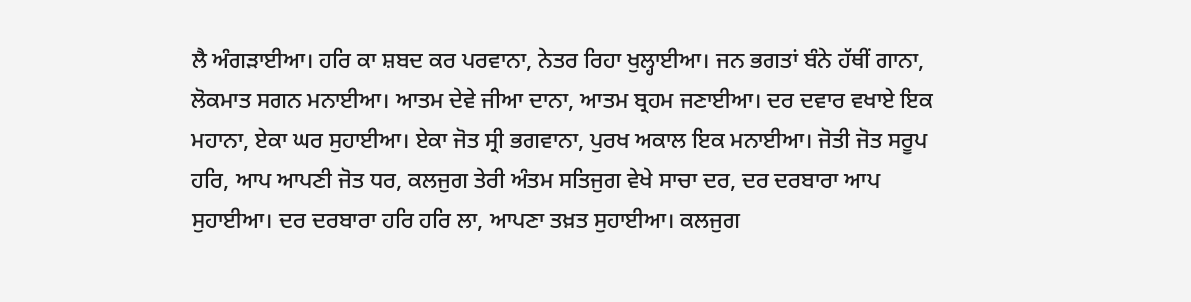ਲੈ ਅੰਗੜਾਈਆ। ਹਰਿ ਕਾ ਸ਼ਬਦ ਕਰ ਪਰਵਾਨਾ, ਨੇਤਰ ਰਿਹਾ ਖੁਲ੍ਹਾਈਆ। ਜਨ ਭਗਤਾਂ ਬੰਨੇ ਹੱਥੀਂ ਗਾਨਾ, ਲੋਕਮਾਤ ਸਗਨ ਮਨਾਈਆ। ਆਤਮ ਦੇਵੇ ਜੀਆ ਦਾਨਾ, ਆਤਮ ਬ੍ਰਹਮ ਜਣਾਈਆ। ਦਰ ਦਵਾਰ ਵਖਾਏ ਇਕ ਮਹਾਨਾ, ਏਕਾ ਘਰ ਸੁਹਾਈਆ। ਏਕਾ ਜੋਤ ਸ੍ਰੀ ਭਗਵਾਨਾ, ਪੁਰਖ ਅਕਾਲ ਇਕ ਮਨਾਈਆ। ਜੋਤੀ ਜੋਤ ਸਰੂਪ ਹਰਿ, ਆਪ ਆਪਣੀ ਜੋਤ ਧਰ, ਕਲਜੁਗ ਤੇਰੀ ਅੰਤਮ ਸਤਿਜੁਗ ਵੇਖੇ ਸਾਚਾ ਦਰ, ਦਰ ਦਰਬਾਰਾ ਆਪ ਸੁਹਾਈਆ। ਦਰ ਦਰਬਾਰਾ ਹਰਿ ਹਰਿ ਲਾ, ਆਪਣਾ ਤਖ਼ਤ ਸੁਹਾਈਆ। ਕਲਜੁਗ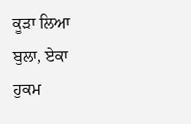ਕੂੜਾ ਲਿਆ ਬੁਲਾ, ਏਕਾ ਹੁਕਮ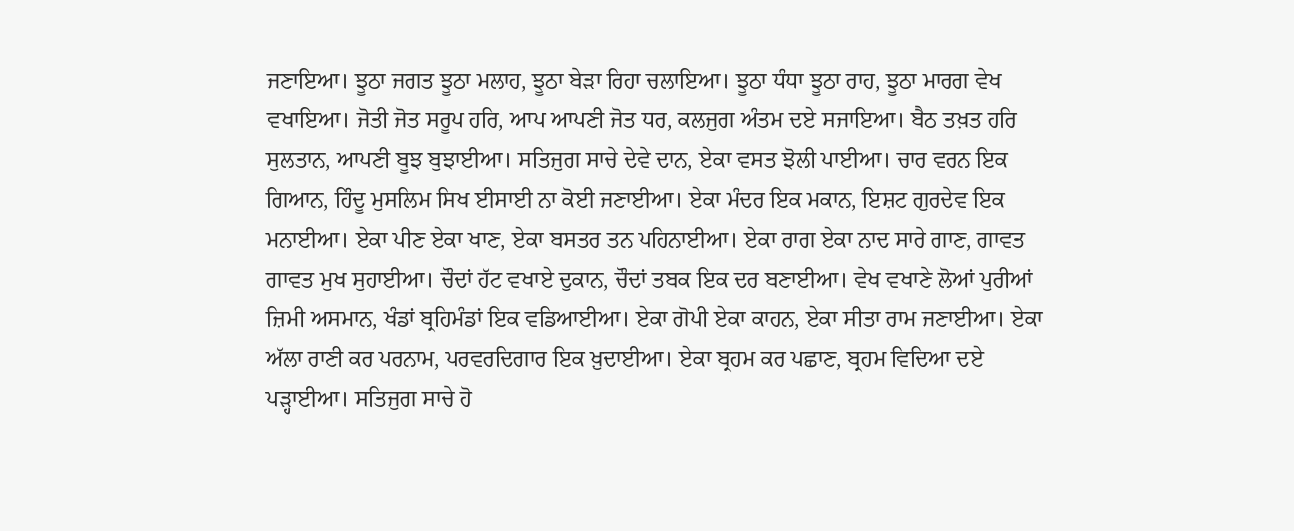ਜਣਾਇਆ। ਝੂਠਾ ਜਗਤ ਝੂਠਾ ਮਲਾਹ, ਝੂਠਾ ਬੇੜਾ ਰਿਹਾ ਚਲਾਇਆ। ਝੂਠਾ ਧੰਧਾ ਝੂਠਾ ਰਾਹ, ਝੂਠਾ ਮਾਰਗ ਵੇਖ ਵਖਾਇਆ। ਜੋਤੀ ਜੋਤ ਸਰੂਪ ਹਰਿ, ਆਪ ਆਪਣੀ ਜੋਤ ਧਰ, ਕਲਜੁਗ ਅੰਤਮ ਦਏ ਸਜਾਇਆ। ਬੈਠ ਤਖ਼ਤ ਹਰਿ ਸੁਲਤਾਨ, ਆਪਣੀ ਬੂਝ ਬੁਝਾਈਆ। ਸਤਿਜੁਗ ਸਾਚੇ ਦੇਵੇ ਦਾਨ, ਏਕਾ ਵਸਤ ਝੋਲੀ ਪਾਈਆ। ਚਾਰ ਵਰਨ ਇਕ ਗਿਆਨ, ਹਿੰਦੂ ਮੁਸਲਿਮ ਸਿਖ ਈਸਾਈ ਨਾ ਕੋਈ ਜਣਾਈਆ। ਏਕਾ ਮੰਦਰ ਇਕ ਮਕਾਨ, ਇਸ਼ਟ ਗੁਰਦੇਵ ਇਕ ਮਨਾਈਆ। ਏਕਾ ਪੀਣ ਏਕਾ ਖਾਣ, ਏਕਾ ਬਸਤਰ ਤਨ ਪਹਿਨਾਈਆ। ਏਕਾ ਰਾਗ ਏਕਾ ਨਾਦ ਸਾਰੇ ਗਾਣ, ਗਾਵਤ ਗਾਵਤ ਮੁਖ ਸੁਹਾਈਆ। ਚੌਦਾਂ ਹੱਟ ਵਖਾਏ ਦੁਕਾਨ, ਚੌਦਾਂ ਤਬਕ ਇਕ ਦਰ ਬਣਾਈਆ। ਵੇਖ ਵਖਾਣੇ ਲੋਆਂ ਪੁਰੀਆਂ ਜ਼ਿਮੀ ਅਸਮਾਨ, ਖੰਡਾਂ ਬ੍ਰਹਿਮੰਡਾਂ ਇਕ ਵਡਿਆਈਆ। ਏਕਾ ਗੋਪੀ ਏਕਾ ਕਾਹਨ, ਏਕਾ ਸੀਤਾ ਰਾਮ ਜਣਾਈਆ। ਏਕਾ ਅੱਲਾ ਰਾਣੀ ਕਰ ਪਰਨਾਮ, ਪਰਵਰਦਿਗਾਰ ਇਕ ਖ਼ੁਦਾਈਆ। ਏਕਾ ਬ੍ਰਹਮ ਕਰ ਪਛਾਣ, ਬ੍ਰਹਮ ਵਿਦਿਆ ਦਏ ਪੜ੍ਹਾਈਆ। ਸਤਿਜੁਗ ਸਾਚੇ ਹੋ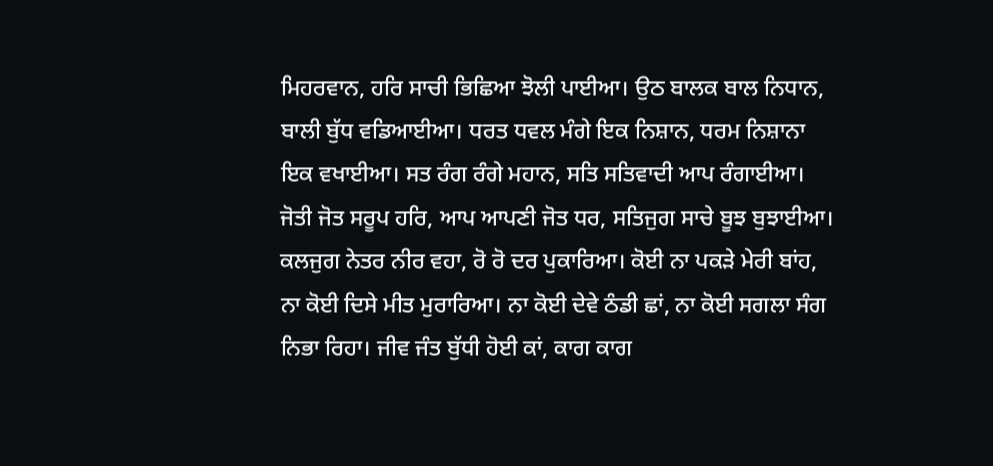ਮਿਹਰਵਾਨ, ਹਰਿ ਸਾਚੀ ਭਿਛਿਆ ਝੋਲੀ ਪਾਈਆ। ਉਠ ਬਾਲਕ ਬਾਲ ਨਿਧਾਨ, ਬਾਲੀ ਬੁੱਧ ਵਡਿਆਈਆ। ਧਰਤ ਧਵਲ ਮੰਗੇ ਇਕ ਨਿਸ਼ਾਨ, ਧਰਮ ਨਿਸ਼ਾਨਾ ਇਕ ਵਖਾਈਆ। ਸਤ ਰੰਗ ਰੰਗੇ ਮਹਾਨ, ਸਤਿ ਸਤਿਵਾਦੀ ਆਪ ਰੰਗਾਈਆ। ਜੋਤੀ ਜੋਤ ਸਰੂਪ ਹਰਿ, ਆਪ ਆਪਣੀ ਜੋਤ ਧਰ, ਸਤਿਜੁਗ ਸਾਚੇ ਬੂਝ ਬੁਝਾਈਆ। ਕਲਜੁਗ ਨੇਤਰ ਨੀਰ ਵਹਾ, ਰੋ ਰੋ ਦਰ ਪੁਕਾਰਿਆ। ਕੋਈ ਨਾ ਪਕੜੇ ਮੇਰੀ ਬਾਂਹ, ਨਾ ਕੋਈ ਦਿਸੇ ਮੀਤ ਮੁਰਾਰਿਆ। ਨਾ ਕੋਈ ਦੇਵੇ ਠੰਡੀ ਛਾਂ, ਨਾ ਕੋਈ ਸਗਲਾ ਸੰਗ ਨਿਭਾ ਰਿਹਾ। ਜੀਵ ਜੰਤ ਬੁੱਧੀ ਹੋਈ ਕਾਂ, ਕਾਗ ਕਾਗ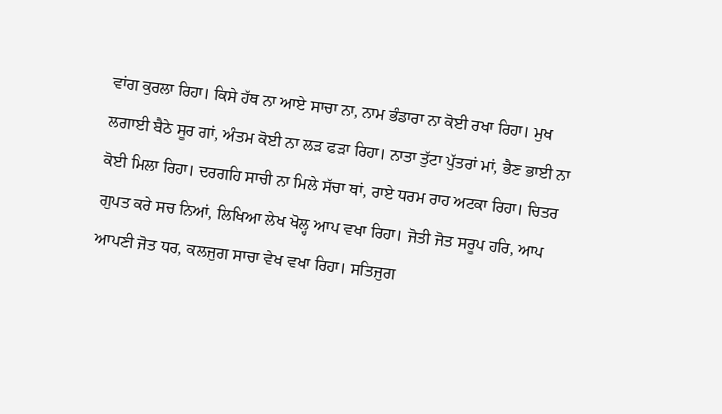ਵਾਂਗ ਕੁਰਲਾ ਰਿਹਾ। ਕਿਸੇ ਹੱਥ ਨਾ ਆਏ ਸਾਚਾ ਨਾ, ਨਾਮ ਭੰਡਾਰਾ ਨਾ ਕੋਈ ਰਖਾ ਰਿਹਾ। ਮੁਖ ਲਗਾਈ ਬੈਠੇ ਸੂਰ ਗਾਂ, ਅੰਤਮ ਕੋਈ ਨਾ ਲੜ ਫੜਾ ਰਿਹਾ। ਨਾਤਾ ਤੁੱਟਾ ਪੁੱਤਰਾਂ ਮਾਂ, ਭੈਣ ਭਾਈ ਨਾ ਕੋਈ ਮਿਲਾ ਰਿਹਾ। ਦਰਗਹਿ ਸਾਚੀ ਨਾ ਮਿਲੇ ਸੱਚਾ ਥਾਂ, ਰਾਏ ਧਰਮ ਰਾਹ ਅਟਕਾ ਰਿਹਾ। ਚਿਤਰ ਗੁਪਤ ਕਰੇ ਸਚ ਨਿਆਂ, ਲਿਖਿਆ ਲੇਖ ਖੋਲ੍ਹ ਆਪ ਵਖਾ ਰਿਹਾ। ਜੋਤੀ ਜੋਤ ਸਰੂਪ ਹਰਿ, ਆਪ ਆਪਣੀ ਜੋਤ ਧਰ, ਕਲਜੁਗ ਸਾਚਾ ਵੇਖ ਵਖਾ ਰਿਹਾ। ਸਤਿਜੁਗ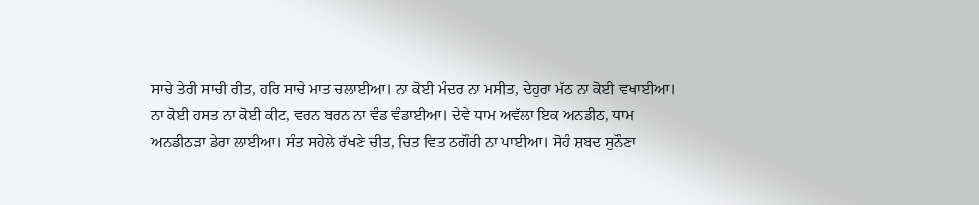ਸਾਚੇ ਤੇਰੀ ਸਾਚੀ ਰੀਤ, ਹਰਿ ਸਾਚੇ ਮਾਤ ਚਲਾਈਆ। ਨਾ ਕੋਈ ਮੰਦਰ ਨਾ ਮਸੀਤ, ਦੇਹੁਰਾ ਮੱਠ ਨਾ ਕੋਈ ਵਖਾਈਆ। ਨਾ ਕੋਈ ਹਸਤ ਨਾ ਕੋਈ ਕੀਟ, ਵਰਨ ਬਰਨ ਨਾ ਵੰਡ ਵੰਡਾਈਆ। ਦੇਵੇ ਧਾਮ ਅਵੱਲਾ ਇਕ ਅਨਡੀਠ, ਧਾਮ ਅਨਡੀਠੜਾ ਡੇਰਾ ਲਾਈਆ। ਸੰਤ ਸਹੇਲੇ ਰੱਖਣੇ ਚੀਤ, ਚਿਤ ਵਿਤ ਠਗੌਰੀ ਨਾ ਪਾਈਆ। ਸੋਹੰ ਸ਼ਬਦ ਸੁਨੌਣਾ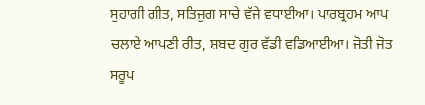ਸੁਹਾਗੀ ਗੀਤ, ਸਤਿਜੁਗ ਸਾਚੇ ਵੱਜੇ ਵਧਾਈਆ। ਪਾਰਬ੍ਰਹਮ ਆਪ ਚਲਾਏ ਆਪਣੀ ਰੀਤ, ਸ਼ਬਦ ਗੁਰ ਵੱਡੀ ਵਡਿਆਈਆ। ਜੋਤੀ ਜੋਤ ਸਰੂਪ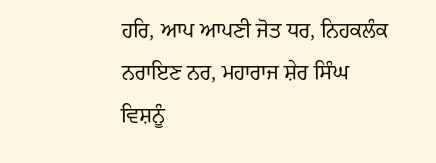ਹਰਿ, ਆਪ ਆਪਣੀ ਜੋਤ ਧਰ, ਨਿਹਕਲੰਕ ਨਰਾਇਣ ਨਰ, ਮਹਾਰਾਜ ਸ਼ੇਰ ਸਿੰਘ ਵਿਸ਼ਨੂੰ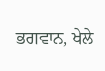ਭਗਵਾਨ, ਖੇਲੇ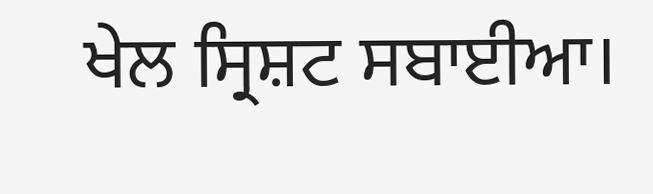ਖੇਲ ਸ੍ਰਿਸ਼ਟ ਸਬਾਈਆ।